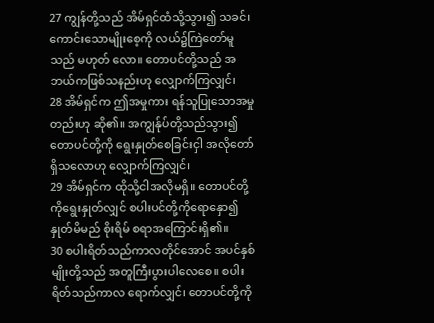27 ကျွန်တို့သည် အိမ်ရှင်ထံသို့သွား၍ သခင်၊ ကောင်းသောမျိုးစေ့ကို လယ်၌ကြဲတော်မူသည် မဟုတ် လော။ တောပင်တို့သည် အဘယ်ကဖြစ်သနည်းဟု လျှောက်ကြလျှင်၊
28 အိမ်ရှင်က ဤအမှုကား ရန်သူပြုသောအမှုတည်းဟု ဆို၏။ အကျွန်ုပ်တို့သည်သွား၍ တောပင်တို့ကို ရွေးနှုတ်စေခြင်းငှါ အလိုတော်ရှိသလောဟု လျှောက်ကြလျှင်၊
29 အိမ်ရှင်က ထိုသို့ငါအလိုမရှိ။ တောပင်တို့ကိုရွေးနှုတ်လျှင် စပါးပင်တို့ကိုရောနှော၍ နှုတ်မိမည် စိုးရိမ် စရာအကြောင်းရှိ၏။
30 စပါးရိတ်သည်ကာလတိုင်အောင် အပင်နှစ်မျိုးတို့သည် အတူကြီးပွားပါလေစေ။ စပါးရိတ်သည်ကာလ ရောက်လျှင်၊ တောပင်တို့ကို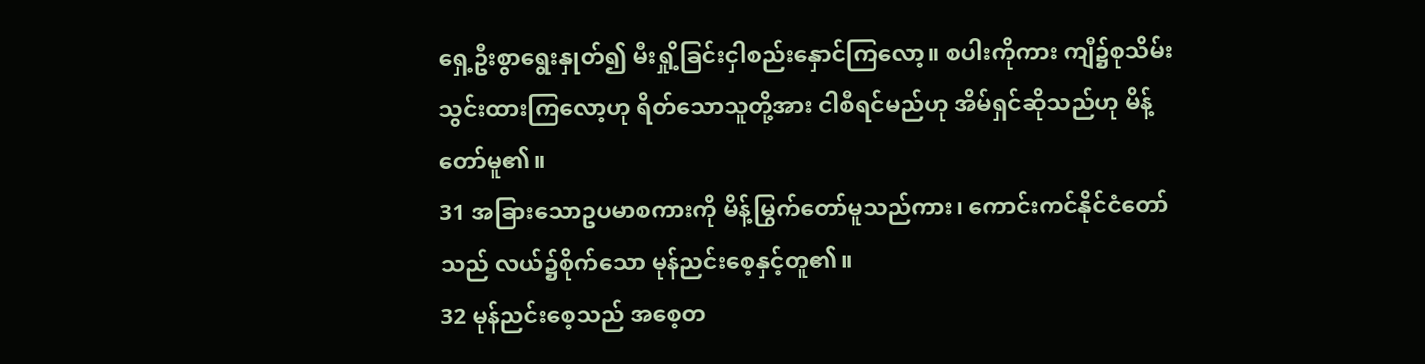ရှေ့ဦးစွာရွေးနှုတ်၍ မီးရှို့ခြင်းငှါစည်းနှောင်ကြလော့။ စပါးကိုကား ကျီ၌စုသိမ်း သွင်းထားကြလော့ဟု ရိတ်သောသူတို့အား ငါစီရင်မည်ဟု အိမ်ရှင်ဆိုသည်ဟု မိန့်တော်မူ၏။
31 အခြားသောဥပမာစကားကို မိန့်မြွက်တော်မူသည်ကား၊ ကောင်းကင်နိုင်ငံတော်သည် လယ်၌စိုက်သော မုန်ညင်းစေ့နှင့်တူ၏။
32 မုန်ညင်းစေ့သည် အစေ့တ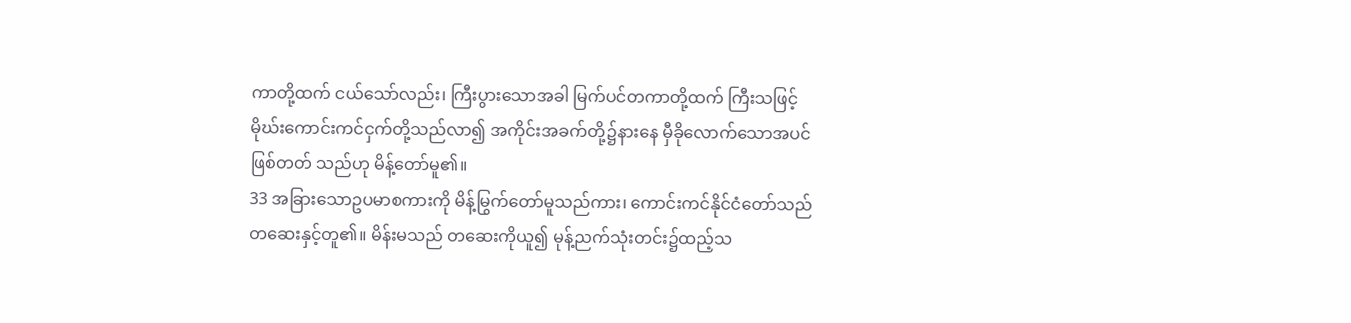ကာတို့ထက် ငယ်သော်လည်း၊ ကြီးပွားသောအခါ မြက်ပင်တကာတို့ထက် ကြီးသဖြင့် မိုဃ်းကောင်းကင်ငှက်တို့သည်လာ၍ အကိုင်းအခက်တို့၌နားနေ မှီခိုလောက်သောအပင် ဖြစ်တတ် သည်ဟု မိန့်တော်မူ၏။
33 အခြားသောဥပမာစကားကို မိန့်မြွက်တော်မူသည်ကား၊ ကောင်းကင်နိုင်ငံတော်သည် တဆေးနှင့်တူ၏။ မိန်းမသည် တဆေးကိုယူ၍ မုန့်ညက်သုံးတင်း၌ထည့်သ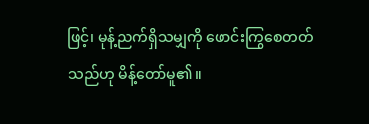ဖြင့်၊ မုန့်ညက်ရှိသမျှကို ဖောင်းကြွစေတတ်သည်ဟု မိန့်တော်မူ၏။